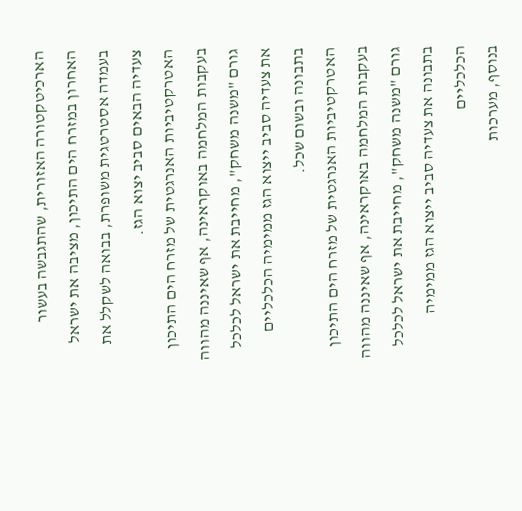הארכיטקטורה האזורית, שהתגבשה בעשור האחרון במזרח הים התיכון, מציבה את ישראל בעמדה אסטרטגית משופרת, בבואה לשקלל את צעדיה הבאים סביב יצוא הגז.
האטרקטיביות האנרגטית של מזרח הים התיכון בעקבות המלחמה באוקראינה, אף שאיננה מהווה גורם "משנה משחק", מחייבת את ישראל לכלכל את צעדיה סביב ייצוא הגז ממימיה הכלכליים בתבונה ובשום שכל.
האטרקטיביות האנרגטית של מזרח הים התיכון בעקבות המלחמה באוקראינה, אף שאיננה מהווה גורם "משנה משחק", מחייבת את ישראל לכלכל בתבונה את צעדיה סביב ייצוא הגז ממימיה הכלכליים
בנוסף, מערכות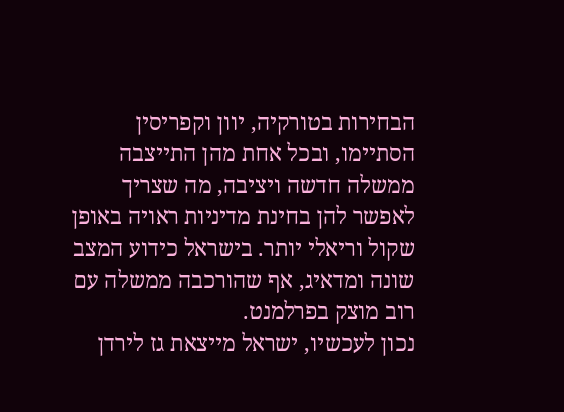הבחירות בטורקיה, יוון וקפריסין הסתיימו, ובכל אחת מהן התייצבה ממשלה חדשה ויציבה, מה שצריך לאפשר להן בחינת מדיניות ראויה באופן שקול וריאלי יותר. בישראל כידוע המצב שונה ומדאיג, אף שהורכבה ממשלה עם רוב מוצק בפרלמנט.
נכון לעכשיו, ישראל מייצאת גז לירדן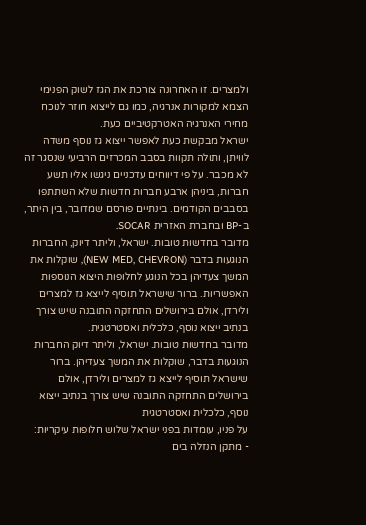ולמצרים. זו האחרונה צורכת את הגז לשוק הפנימי הצמא למקורות אנרגיה, כמו גם לייצוא חוזר לנוכח מחירי האנרגיה האטרקטיביים כעת.
ישראל מבקשת כעת לאפשר ייצוא גז נוסף משדה לוויתן, ותולה תקוות בסבב המכרזים הרביעי שנסגר זה לא מכבר. על פי דיווחים עדכניים ניגשו אליו תשע חברות, ביניהן ארבע חברות חדשות שלא השתתפו בסבבים הקודמים. בינתיים פורסם שמדובר, בין היתר, ב-BP ובחברת האזרית SOCAR.
מדובר בחדשות טובות. ישראל, וליתר דיוק, החברות הנוגעות בדבר (NEW MED, CHEVRON), שוקלות את המשך צעדיהן בכל הנוגע לחלופות היצוא הנוספות האפשריות. ברור שישראל תוסיף לייצא גז למצרים ולירדן, אולם בירושלים התחזקה התובנה שיש צורך בנתיב ייצוא נוסף, כלכלית ואסטרטגית.
מדובר בחדשות טובות. ישראל, וליתר דיוק החברות הנוגעות בדבר, שוקלות את המשך צעדיהן. ברור שישראל תוסיף לייצא גז למצרים ולירדן, אולם בירושלים התחזקה התובנה שיש צורך בנתיב ייצוא נוסף, כלכלית ואסטרטגית
על פניו, עומדות בפני ישראל שלוש חלופות עיקריות:
- מתקן הנזלה בים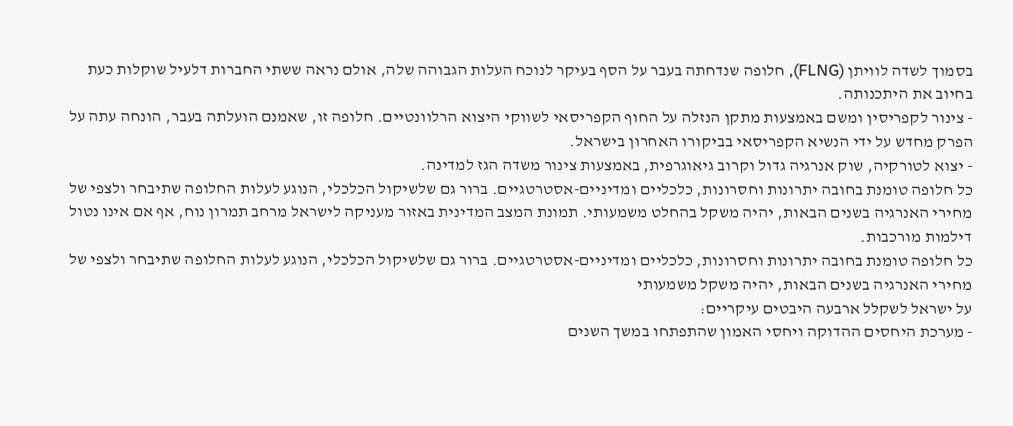בסמוך לשדה לוויתן (FLNG), חלופה שנדחתה בעבר על הסף בעיקר לנוכח העלות הגבוהה שלה, אולם נראה ששתי החברות דלעיל שוקלות כעת בחיוב את היתכנותה.
- צינור לקפריסין ומשם באמצעות מתקן הנזלה על החוף הקפריסאי לשווקי היצוא הרלוונטיים. חלופה זו, שאמנם הועלתה בעבר, הונחה עתה על הפרק מחדש על ידי הנשיא הקפריסאי בביקורו האחרון בישראל.
- יצוא לטורקיה, שוק אנרגיה גדול וקרוב גיאוגרפית, באמצעות צינור משדה הגז למדינה.
כל חלופה טומנת בחובה יתרונות וחסרונות, כלכליים ומדיניים-אסטרטגיים. ברור גם שלשיקול הכלכלי, הנוגע לעלות החלופה שתיבחר ולצפי של מחירי האנרגיה בשנים הבאות, יהיה משקל בהחלט משמעותי. תמונת המצב המדינית באזור מעניקה לישראל מרחב תמרון נוח, אף אם אינו נטול דילמות מורכבות.
כל חלופה טומנת בחובה יתרונות וחסרונות, כלכליים ומדיניים-אסטרטגיים. ברור גם שלשיקול הכלכלי, הנוגע לעלות החלופה שתיבחר ולצפי של מחירי האנרגיה בשנים הבאות, יהיה משקל משמעותי
על ישראל לשקלל ארבעה היבטים עיקריים:
- מערכת היחסים ההדוקה ויחסי האמון שהתפתחו במשך השנים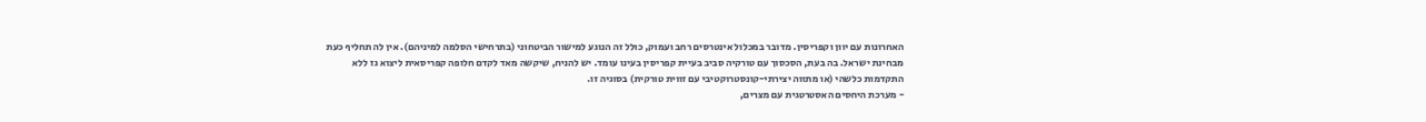האחרונות עם יוון וקפריסין. מדובר במכלול אינטרסים רחב ועמוק, כולל זה הנוגע למישור הביטחוני (בתרחישי הסלמה למיניהם). אין לה תחליף כעת מבחינת ישראל. בה בעת, הסכסוך עם טורקיה סביב בעיית קפריסין בעינו עומד. יש להניח, שיקשה מאד לקדם חלופה קפריסאית ליצוא גז ללא התקדמות כלשהי (או מתווה יצירתי-קונסטרוקטיבי עם זווית טורקית) בסוגיה זו.
- מערכת היחסים האסטרטגית עם מצרים,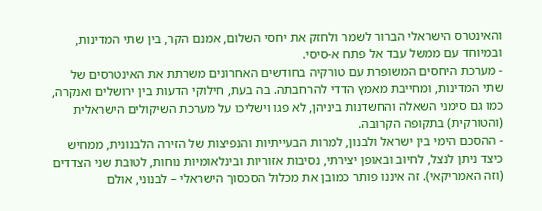והאינטרס הישראלי הברור לשמר ולחזק את יחסי השלום, אמנם הקר, בין שתי המדינות, ובמיוחד עם ממשל עבד אל פתח א-סיסי.
- מערכת היחסים המשופרת עם טורקיה בחודשים האחרונים משרתת את האינטרסים של שתי המדינות, ומחייבת מאמץ הדדי להרחבתה. בה בעת, חילוקי הדעות בין ירושלים ואנקרה, כמו גם סימני השאלה והחשדנות ביניהן, לא פגו וישליכו על מערכת השיקולים הישראלית (והטורקית) בתקופה הקרובה.
- ההסכם הימי בין ישראל ולבנון, למרות הבעייתיות והנפיצות של הזירה הלבנונית, ממחיש כיצד ניתן לנצל, לחיוב ובאופן יצירתי, נסיבות אזוריות ובינלאומיות נוחות, לטובת שני הצדדים (וזה האמריקאי). זה איננו פותר כמובן את מכלול הסכסוך הישראלי – לבנוני, אולם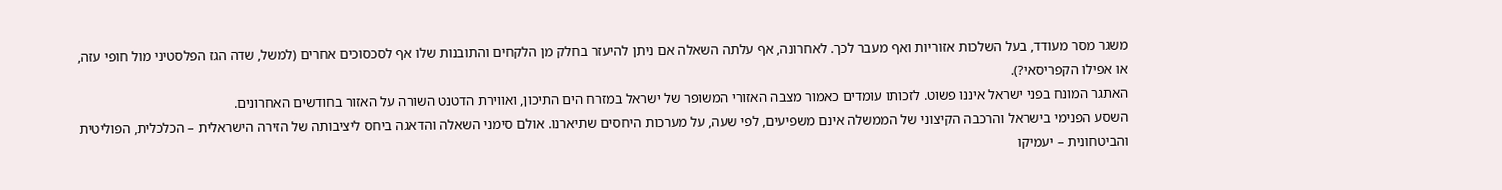משגר מסר מעודד, בעל השלכות אזוריות ואף מעבר לכך. לאחרונה, אף עלתה השאלה אם ניתן להיעזר בחלק מן הלקחים והתובנות שלו אף לסכסוכים אחרים (למשל, שדה הגז הפלסטיני מול חופי עזה, או אפילו הקפריסאי?).
האתגר המונח בפני ישראל איננו פשוט. לזכותו עומדים כאמור מצבה האזורי המשופר של ישראל במזרח הים התיכון, ואווירת הדטנט השורה על האזור בחודשים האחרונים.
השסע הפנימי בישראל והרכבה הקיצוני של הממשלה אינם משפיעים, לפי שעה, על מערכות היחסים שתיארנו. אולם סימני השאלה והדאגה ביחס ליציבותה של הזירה הישראלית – הכלכלית, הפוליטית והביטחונית – יעמיקו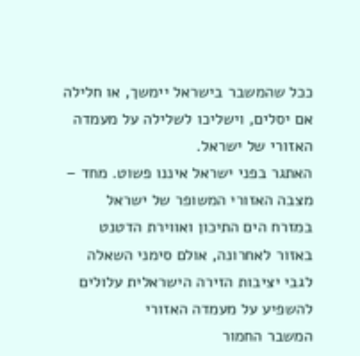ככל שהמשבר בישראל יימשך, או חלילה אם יסלים, וישליכו לשלילה על מעמדה האזורי של ישראל.
האתגר בפני ישראל איננו פשוט. מחד – מצבה האזורי המשופר של ישראל במזרח הים התיכון ואווירת הדטנט באזור לאחרונה, אולם סימני השאלה לגבי יציבות הזירה הישראלית עלולים להשפיע על מעמדה האזורי
המשבר החמור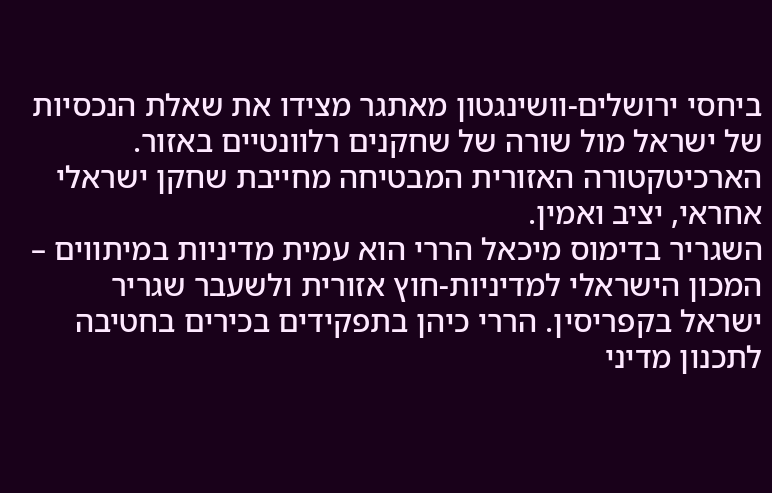ביחסי ירושלים-וושינגטון מאתגר מצידו את שאלת הנכסיות של ישראל מול שורה של שחקנים רלוונטיים באזור. הארכיטקטורה האזורית המבטיחה מחייבת שחקן ישראלי אחראי, יציב ואמין.
השגריר בדימוס מיכאל הררי הוא עמית מדיניות במיתווים – המכון הישראלי למדיניות-חוץ אזורית ולשעבר שגריר ישראל בקפריסין. הררי כיהן בתפקידים בכירים בחטיבה לתכנון מדיני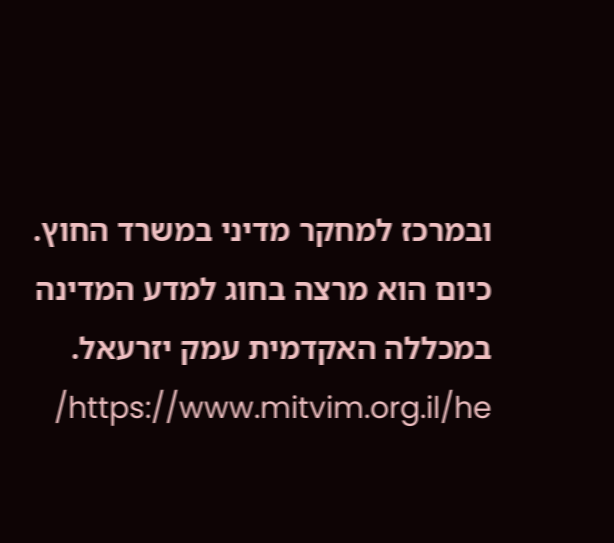ובמרכז למחקר מדיני במשרד החוץ. כיום הוא מרצה בחוג למדע המדינה במכללה האקדמית עמק יזרעאל. https://www.mitvim.org.il/he/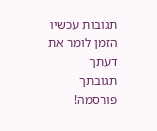תגובות עכשיו הזמן לומר את דעתך
תגובתך פורסמה!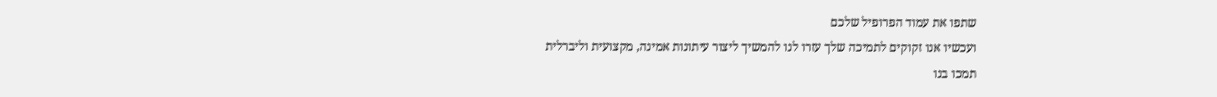שתפו את עמוד הפרופיל שלכם
ועכשיו אנו זקוקים לתמיכה שלך עזרו לנו להמשיך ליצור עיתונות אמינה, מקצועית וליברלית
תמכו בנו